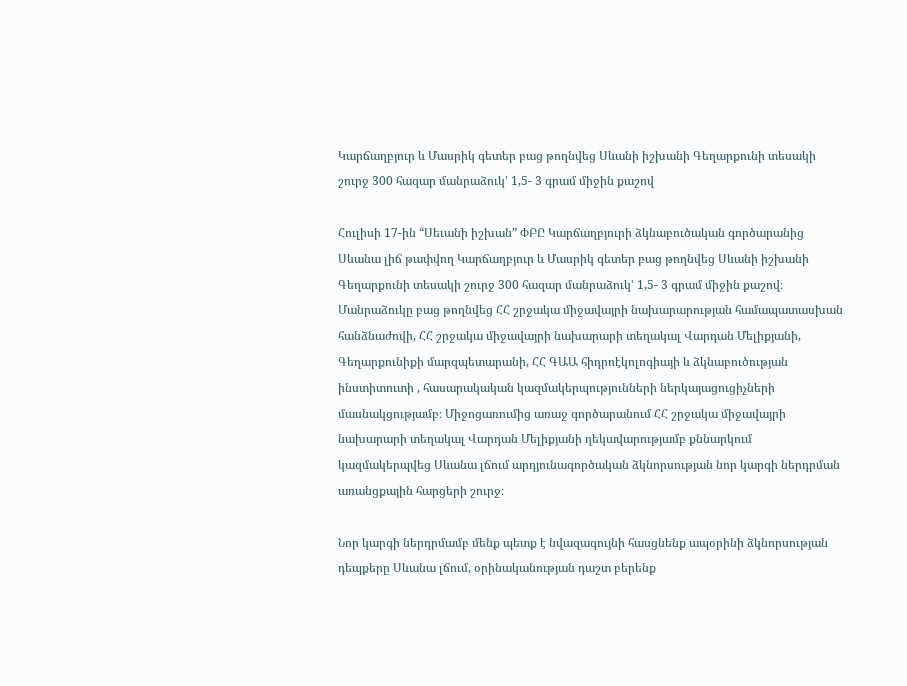Կարճաղբյուր և Մասրիկ գետեր բաց թողնվեց Սևանի իշխանի Գեղարքունի տեսակի շուրջ 300 հազար մանրաձուկ’ 1,5- 3 գրամ միջին քաշով

Հուլիսի 17-ին “Սեւանի իշխան” ՓԲԸ Կարճաղբյուրի ձկնաբուծական գործարանից Սևանա լիճ թափվող Կարճաղբյուր և Մասրիկ գետեր բաց թողնվեց Սևանի իշխանի Գեղարքունի տեսակի շուրջ 300 հազար մանրաձուկ’ 1,5- 3 գրամ միջին քաշով։ Մանրաձուկը բաց թողնվեց ՀՀ շրջակա միջավայրի նախարարության համապատասխան հանձնաժովի, ՀՀ շրջակա միջավայրի նախարարի տեղակալ Վարդան Մելիքյանի, Գեղարքունիքի մարզպետարանի, ՀՀ ԳԱԱ հիդրոէկոլոգիայի և ձկնաբուծության ինստիտուտի , հասարակական կազմակերպությունների ներկայացուցիչների մասնակցությամբ։ Միջոցառումից առաջ գործարանում ՀՀ շրջակա միջավայրի նախարարի տեղակալ Վարդան Մելիքյանի ղեկավարությամբ քննարկում կազմակերպվեց Սևանա լճում արդյունագործական ձկնորսության նոր կարգի ներդրման առանցքային հարցերի շուրջ։

Նոր կարգի ներդրմամբ մենք պետք է նվազագույնի հասցնենք ապօրինի ձկնորսության դեպքերը Սևանա լճում, օրինականության դաշտ բերենք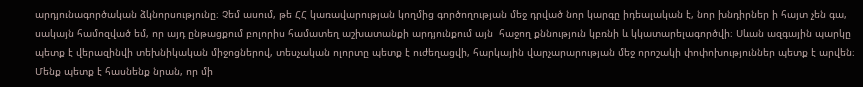արդյունագործական ձկնորսությունը։ Չեմ ասում, թե ՀՀ կառավարության կողմից գործողության մեջ դրված նոր կարգը իդեալական է, նոր խնդիրներ ի հայտ չեն գա, սակայն համոզված եմ, որ այդ ընթացքում բոլորիս համատեղ աշխատանքի արդյունքում այն  հաջող քննություն կբռնի և կկատարելագործվի։ Սևան ազգային պարկը պետք է վերազինվի տեխնիկական միջոցներով, տեսչական ոլորտը պետք է ուժեղացվի, հարկային վարչարարության մեջ որոշակի փոփոխություններ պետք է արվեն։ Մենք պետք է հասնենք նրան, որ մի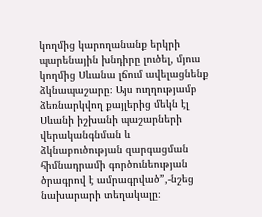կողմից կարողանանք երկրի պարենային խնդիրը լուծել, մյուս կողմից Սևանա լճում ավելացնենք ձկնապաշարը։ Այս ուղղությամբ ձեռնարկվող քայլերից մեկն էլ Սևանի իշխանի պաշարների վերականգնման և ձկնաբուծության զարգացման հիմնադրամի գործունեության ծրագրով է ամրագրված”,-նշեց նախարարի տեղակալը։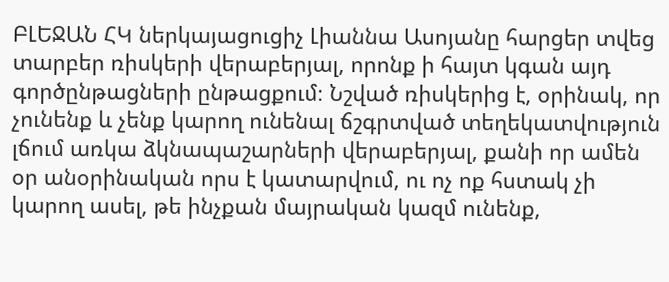ԲԼԵՋԱՆ ՀԿ ներկայացուցիչ Լիաննա Ասոյանը հարցեր տվեց  տարբեր ռիսկերի վերաբերյալ, որոնք ի հայտ կգան այդ գործընթացների ընթացքում։ Նշված ռիսկերից է, օրինակ, որ չունենք և չենք կարող ունենալ ճշգրտված տեղեկատվություն լճում առկա ձկնապաշարների վերաբերյալ, քանի որ ամեն օր անօրինական որս է կատարվում, ու ոչ ոք հստակ չի կարող ասել, թե ինչքան մայրական կազմ ունենք,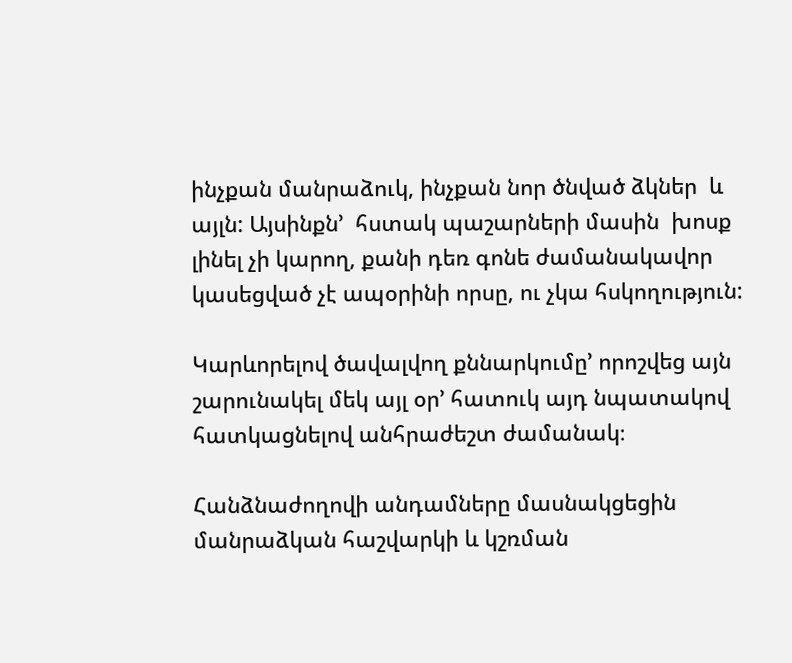ինչքան մանրաձուկ, ինչքան նոր ծնված ձկներ  և այլն: Այսինքն’  հստակ պաշարների մասին  խոսք լինել չի կարող, քանի դեռ գոնե ժամանակավոր կասեցված չէ ապօրինի որսը, ու չկա հսկողություն:

Կարևորելով ծավալվող քննարկումը’ որոշվեց այն շարունակել մեկ այլ օր’ հատուկ այդ նպատակով հատկացնելով անհրաժեշտ ժամանակ։

Հանձնաժողովի անդամները մասնակցեցին մանրաձկան հաշվարկի և կշռման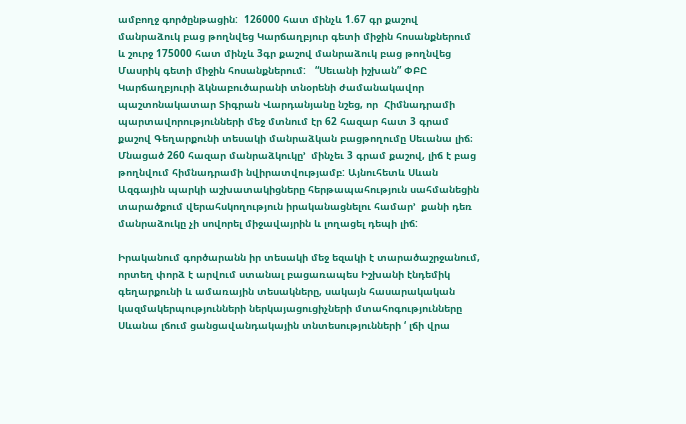ամբողջ գործընթացին:  126000 հատ մինչև 1.67 գր քաշով մանրաձուկ բաց թողնվեց Կարճաղբյուր գետի միջին հոսանքներում և շուրջ 175000 հատ մինչև 3գր քաշով մանրաձուկ բաց թողնվեց Մասրիկ գետի միջին հոսանքներում:   “Սեւանի իշխան” ՓԲԸ Կարճաղբյուրի ձկնաբուծարանի տնօրենի ժամանակավոր պաշտոնակատար Տիգրան Վարդանյանը նշեց, որ  Հիմնադրամի պարտավորությունների մեջ մտնում էր 62 հազար հատ 3 գրամ քաշով Գեղարքունի տեսակի մանրաձկան բացթողումը Սեւանա լիճ։ Մնացած 260 հազար մանրաձկուկը’  մինչեւ 3 գրամ քաշով, լիճ է բաց թողնվում հիմնադրամի նվիրատվությամբ: Այնուհետև Սևան Ազգային պարկի աշխատակիցները հերթապահություն սահմանեցին տարածքում վերահսկողություն իրականացնելու համար’  քանի դեռ մանրաձուկը չի սովորել միջավայրին և լողացել դեպի լիճ:

Իրականում գործարանն իր տեսակի մեջ եզակի է տարածաշրջանում, որտեղ փորձ է արվում ստանալ բացառապես Իշխանի էնդեմիկ գեղարքունի և ամառային տեսակները, սակայն հասարակական կազմակերպությունների ներկայացուցիչների մտահոգությունները Սևանա լճում ցանցավանդակային տնտեսությունների ‘ լճի վրա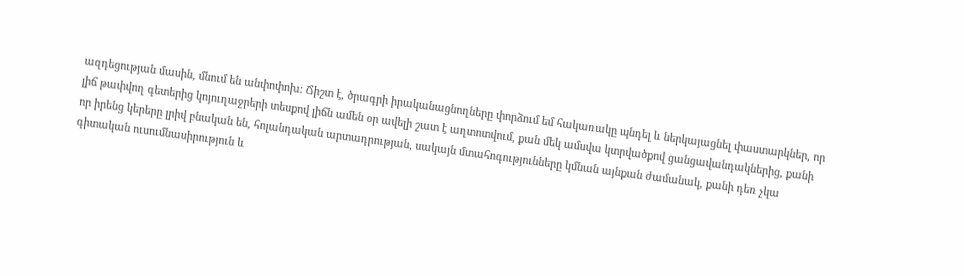ազդեցության մասին, մնում են անփոփոխ: Ճիշտ է, ծրագրի իրականացնողները փորձում եմ հակառակը պնդել և ներկայացնել փաստարկներ, որ լիճ թափվող գետերից կոյուղաջրերի տեսքով լիճն ամեն օր ավելի շատ է աղտոտվում, քան մեկ ամսվա կտրվածքով ցանցավանդակներից, քանի որ իրենց կերերը լրիվ բնական են, հոլանդական արտադրության, սակայն մտահոգությունները կմնան այնքան ժամանակ, քանի դեռ չկա գիտական ուսումնասիրություն և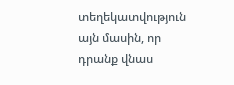տեղեկատվություն այն մասին, որ դրանք վնաս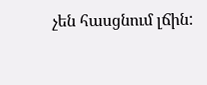չեն հասցնում լճին: